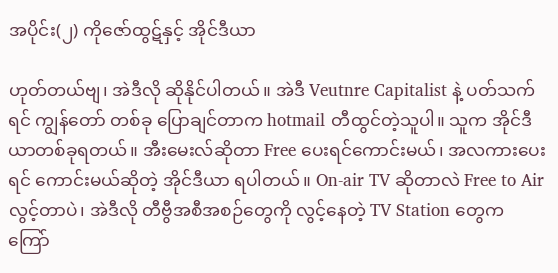အပိုင်း(၂) ကိုဇော်ထွဋ်နှင့် အိုင်ဒီယာ

ဟုတ်တယ်ဗျ၊ အဲဒီလို ဆိုနိုင်ပါတယ်။ အဲဒီ Veutnre Capitalist နဲ့ ပတ်သက်ရင် ကျွန်တော် တစ်ခု ပြောချင်တာက hotmail တီထွင်တဲ့သူပါ။ သူက အိုင်ဒီယာတစ်ခုရတယ်။ အီးမေးလ်ဆိုတာ Free ပေးရင်ကောင်းမယ်၊ အလကားပေးရင် ကောင်းမယ်ဆိုတဲ့ အိုင်ဒီယာ ရပါတယ်။ On-air TV ဆိုတာလဲ Free to Air လွင့်တာပဲ၊ အဲဒီလို တီဗွီအစီအစဉ်တွေကို လွင့်နေတဲ့ TV Station တွေက ကြော်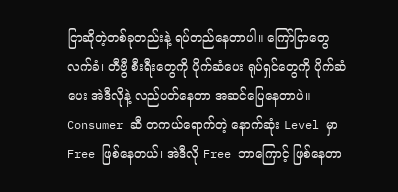ငြာဆိုတဲ့တစ်ခုတည်းနဲ့ ရပ်တည်နေတာပါ။ ကြော်ငြာတွေလက်ခံ၊ တီဗွီ စီးရီးတွေကို ပိုက်ဆံပေး ရုပ်ရှင်တွေကို ပိုက်ဆံပေး အဲဒီလိုနဲ့ လည်ပတ်နေတာ အဆင်ပြေနေတာပဲ။ Consumer ဆီ တကယ်ရောက်တဲ့ နောက်ဆုံး Level မှာ Free ဖြစ်နေတယ်၊ အဲဒီလို Free ဘာကြောင့် ဖြစ်နေတာ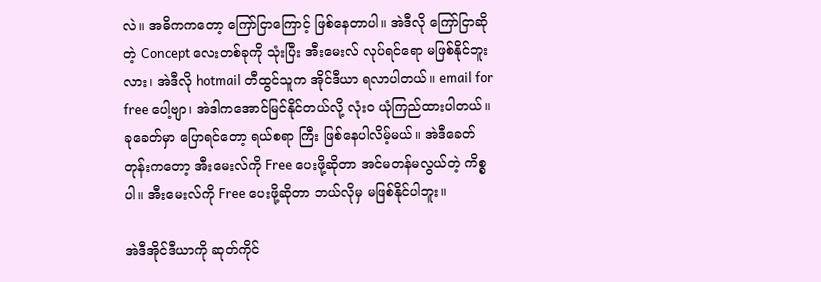လဲ။ အဓိကကတော့ ကြော်ငြာကြောင့် ဖြစ်နေတာပါ။ အဲဒီလို ကြော်ငြာဆိုတဲ့ Concept လေးတစ်ခုကို သုံးပြီး အီးမေးလ် လုပ်ရင်ရော မဖြစ်နိုင်ဘူးလား၊ အဲဒီလို hotmail တီထွင်သူက အိုင်ဒီယာ ရလာပါတယ်။ email for free ပေါ့ဗျာ၊ အဲဒါကအောင်မြင်နိုင်တယ်လို့ လုံးဝ ယုံကြည်ထားပါတယ်။ ခုခေတ်မှာ ပြောရင်တော့ ရယ်စရာ ကြီး ဖြစ်နေပါလိမ့်မယ်။ အဲဒီခေတ်တုန်းကတော့ အီးမေးလ်ကို Free ပေးဖို့ဆိုတာ အင်မတန်မလွယ်တဲ့ ကိစ္စပါ။ အီးမေးလ်ကို Free ပေးဖို့ဆိုတာ ဘယ်လိုမှ မဖြစ်နိုင်ပါဘူး။

အဲဒီအိုင်ဒီယာကို ဆုတ်ကိုင်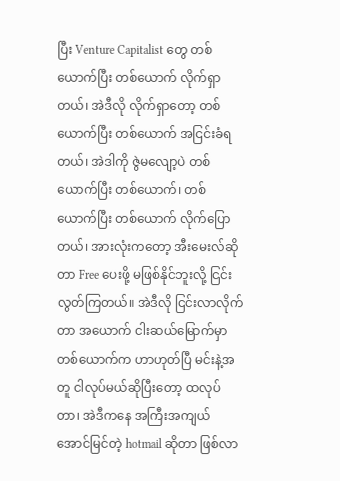ပြီး Venture Capitalist တွေ တစ်ယောက်ပြီး တစ်ယောက် လိုက်ရှာတယ်၊ အဲဒီလို လိုက်ရှာတော့ တစ်ယောက်ပြီး တစ်ယောက် အငြင်းခံရတယ်၊ အဲဒါကို ဇွဲမလျော့ပဲ တစ်ယောက်ပြီး တစ်ယောက်၊ တစ်ယောက်ပြီး တစ်ယောက် လိုက်ပြောတယ်၊ အားလုံးကတော့ အီးမေးလ်ဆိုတာ Free ပေးဖို့ မဖြစ်နိုင်ဘူးလို့ ငြင်းလွတ်ကြတယ်။ အဲဒီလို ငြင်းလာလိုက်တာ အယောက် ငါးဆယ်မြောက်မှာ တစ်ယောက်က ဟာဟုတ်ပြီ မင်းနဲ့အတူ ငါလုပ်မယ်ဆိုပြီးတော့ ထလုပ်တာ၊ အဲဒီကနေ အကြီးအကျယ် အောင်မြင်တဲ့ hotmail ဆိုတာ ဖြစ်လာ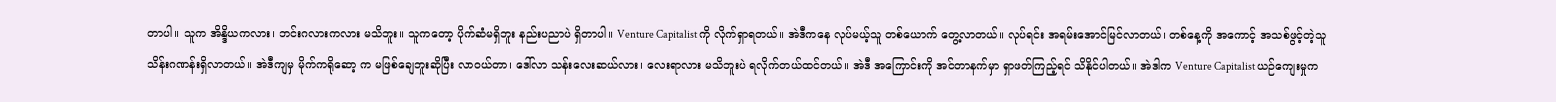တာပါ။ သူက အိန္ဒိယကလား၊ ဘင်းဂလားကလား မသိဘူး။ သူကတော့ ပိုက်ဆံမရှိဘူး နည်းပညာပဲ ရှိတာပါ။ Venture Capitalist ကို လိုက်ရှာရတယ်။ အဲဒီကနေ လုပ်မယ့်သူ တစ်ယောက် တွေ့လာတယ်။ လုပ်ရင်း အရမ်းအောင်မြင်လာတယ်၊ တစ်နေ့ကို အကောင့် အသစ်ဖွင့်တဲ့သူ သိန်းဂဏန်းရှိလာတယ်။ အဲဒီကျမှ မိုက်ကရိုဆော့ က မဖြစ်ချေဘူးဆိုပြီး လာဝယ်တာ၊ ဒေါ်လာ သန်းလေးဆယ်လား၊ လေးရာလား မသိဘူးပဲ ရလိုက်တယ်ထင်တယ်။ အဲဒီ အကြောင်းကို အင်တာနက်မှာ ရှာဖတ်ကြည့်ရင် သိနိုင်ပါတယ်။ အဲဒါက Venture Capitalist ယဉ်ကျေးမှုက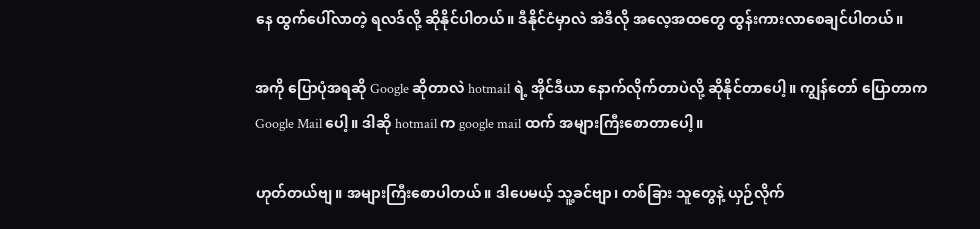နေ ထွက်ပေါ်လာတဲ့ ရလဒ်လို့ ဆိုနိုင်ပါတယ်။ ဒီနိုင်ငံမှာလဲ အဲဒီလို အလေ့အထတွေ ထွန်းကားလာစေချင်ပါတယ်။

အကို ပြောပုံအရဆို Google ဆိုတာလဲ hotmail ရဲ့ အိုင်ဒီယာ နောက်လိုက်တာပဲလို့ ဆိုနိုင်တာပေါ့။ ကျွန်တော် ပြောတာက Google Mail ပေါ့။ ဒါဆို hotmail က google mail ထက် အများကြီးစောတာပေါ့။

ဟုတ်တယ်ဗျ။ အများကြီးစောပါတယ်။ ဒါပေမယ့် သူ့ခင်ဗျာ၊ တစ်ခြား သူတွေနဲ့ ယှဉ်လိုက်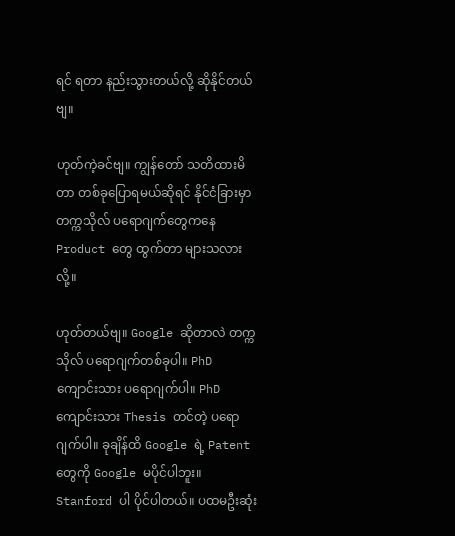ရင် ရတာ နည်းသွားတယ်လို့ ဆိုနိုင်တယ်ဗျ။

ဟုတ်ကဲ့ခင်ဗျ။ ကျွန်တော် သတိထားမိတာ တစ်ခုပြောရမယ်ဆိုရင် နိုင်ငံခြားမှာ တက္ကသိုလ် ပရောဂျက်တွေကနေ Product တွေ ထွက်တာ များသလားလို့။

ဟုတ်တယ်ဗျ။ Google ဆိုတာလဲ တက္ကသိုလ် ပရောဂျက်တစ်ခုပါ။ PhD ကျောင်းသား ပရောဂျက်ပါ။ PhD ကျောင်းသား Thesis တင်တဲ့ ပရောဂျက်ပါ။ ခုချိန်ထိ Google ရဲ့ Patent တွေကို Google မပိုင်ပါဘူး။ Stanford ပါ ပိုင်ပါတယ်။ ပထမဦးဆုံး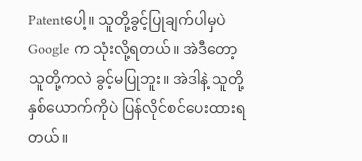Patentပေါ့။ သူတို့ခွင့်ပြုချက်ပါမှပဲ Google က သုံးလို့ရတယ်။ အဲဒီတော့ သူတို့ကလဲ ခွင့်မပြုဘူး။ အဲဒါနဲ့ သူတို့နှစ်ယောက်ကိုပဲ ပြန်လိုင်စင်ပေးထားရတယ်။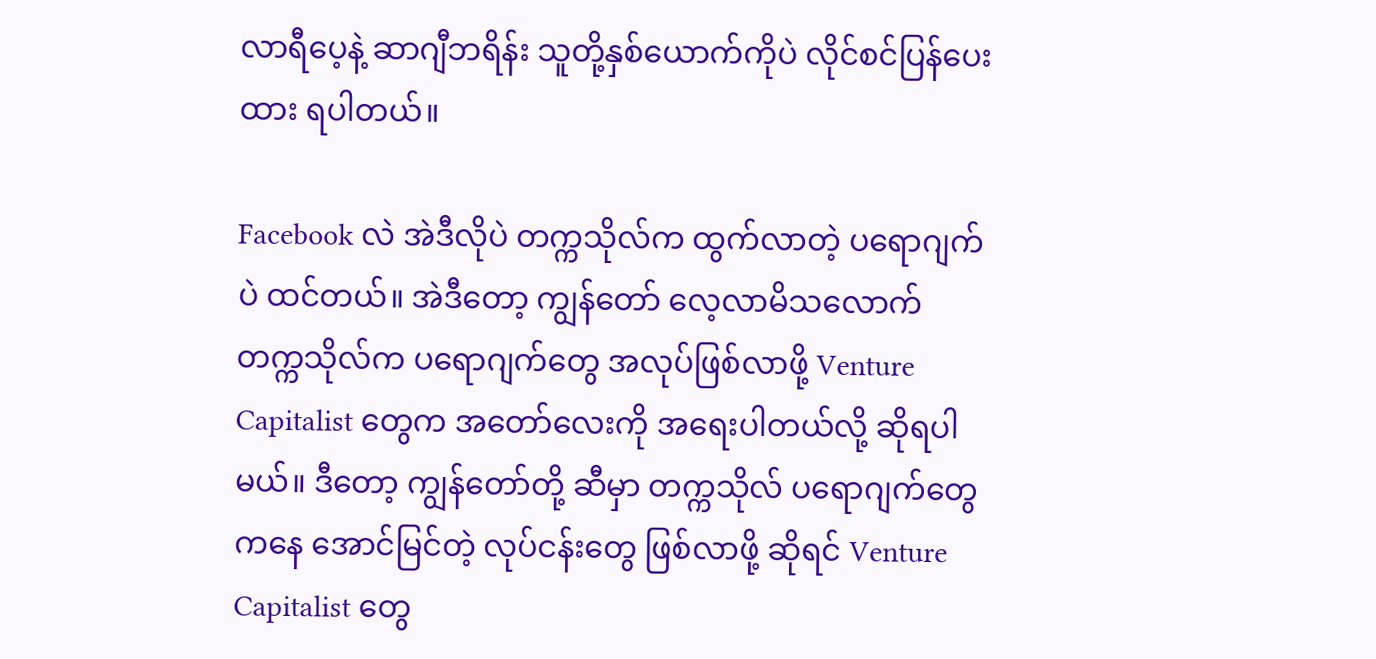လာရီပေ့နဲ့ ဆာဂျီဘရိန်း သူတို့နှစ်ယောက်ကိုပဲ လိုင်စင်ပြန်ပေးထား ရပါတယ်။

Facebook လဲ အဲဒီလိုပဲ တက္ကသိုလ်က ထွက်လာတဲ့ ပရောဂျက်ပဲ ထင်တယ်။ အဲဒီတော့ ကျွန်တော် လေ့လာမိသလောက် တက္ကသိုလ်က ပရောဂျက်တွေ အလုပ်ဖြစ်လာဖို့ Venture Capitalist တွေက အတော်လေးကို အရေးပါတယ်လို့ ဆိုရပါမယ်။ ဒီတော့ ကျွန်တော်တို့ ဆီမှာ တက္ကသိုလ် ပရောဂျက်တွေကနေ အောင်မြင်တဲ့ လုပ်ငန်းတွေ ဖြစ်လာဖို့ ဆိုရင် Venture Capitalist တွေ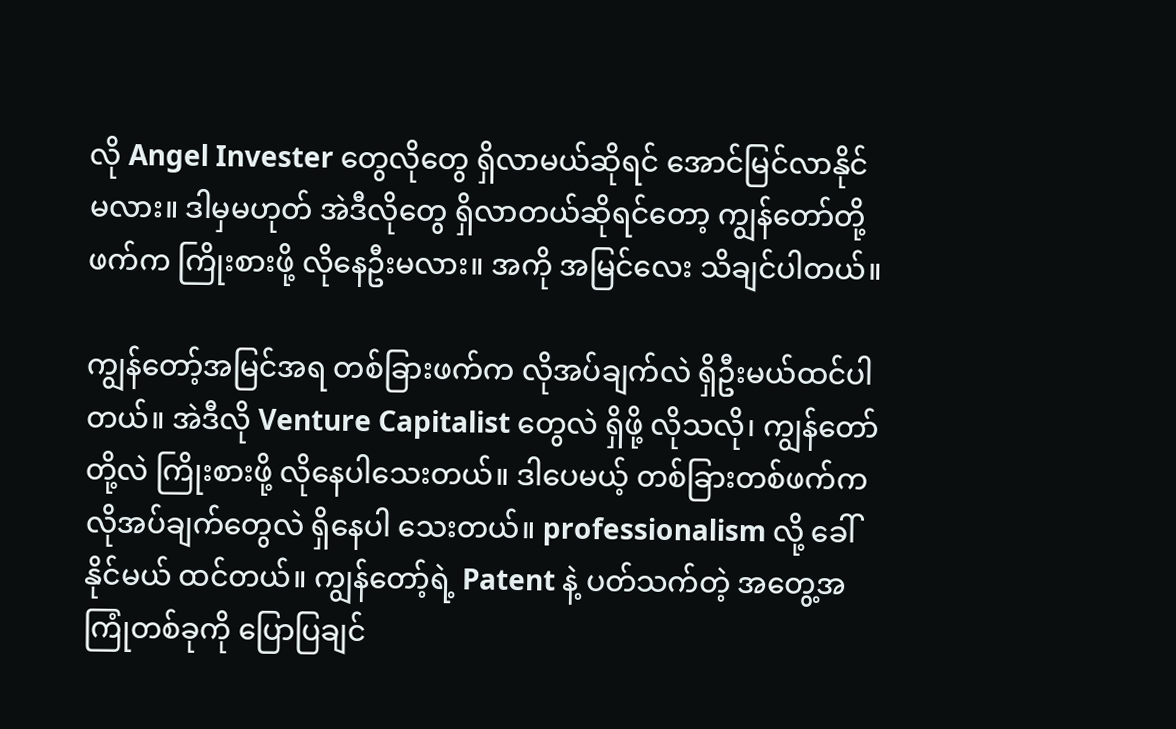လို Angel Invester တွေလိုတွေ ရှိလာမယ်ဆိုရင် အောင်မြင်လာနိုင်မလား။ ဒါမှမဟုတ် အဲဒီလိုတွေ ရှိလာတယ်ဆိုရင်တော့ ကျွန်တော်တို့ဖက်က ကြိုးစားဖို့ လိုနေဦးမလား။ အကို အမြင်လေး သိချင်ပါတယ်။

ကျွန်တော့်အမြင်အရ တစ်ခြားဖက်က လိုအပ်ချက်လဲ ရှိဦးမယ်ထင်ပါတယ်။ အဲဒီလို Venture Capitalist တွေလဲ ရှိဖို့ လိုသလို၊ ကျွန်တော်တို့လဲ ကြိုးစားဖို့ လိုနေပါသေးတယ်။ ဒါပေမယ့် တစ်ခြားတစ်ဖက်က လိုအပ်ချက်တွေလဲ ရှိနေပါ သေးတယ်။ professionalism လို့ ခေါ်နိုင်မယ် ထင်တယ်။ ကျွန်တော့်ရဲ့ Patent နဲ့ ပတ်သက်တဲ့ အတွေ့အကြုံတစ်ခုကို ပြောပြချင်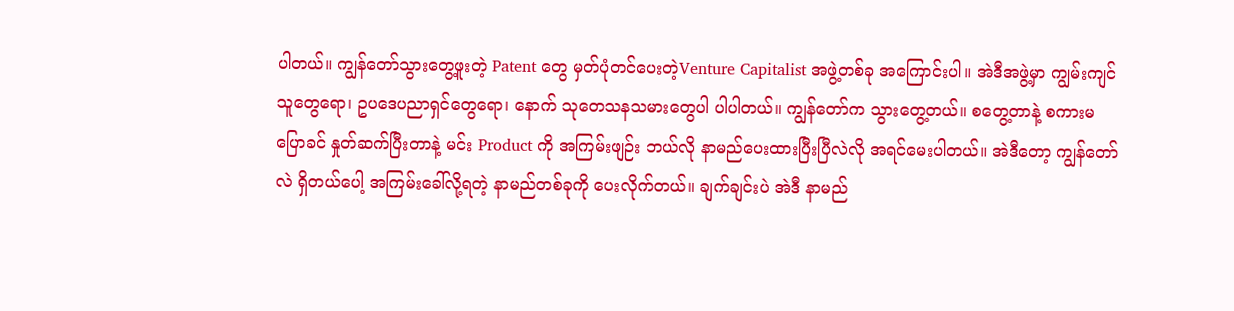ပါတယ်။ ကျွန်တော်သွားတွေ့ဖူးတဲ့ Patent တွေ မှတ်ပုံတင်ပေးတဲ့Venture Capitalist အဖွဲ့တစ်ခု အကြောင်းပါ။ အဲဒီအဖွဲ့မှာ ကျွမ်းကျင်သူတွေရော၊ ဥပဒေပညာရှင်တွေရော၊ နောက် သုတေသနသမားတွေပါ ပါပါတယ်။ ကျွန်တော်က သွားတွေ့တယ်။ စတွေ့တာနဲ့ စကားမပြောခင် နှုတ်ဆက်ပြီးတာနဲ့ မင်း Product ကို အကြမ်းဖျဉ်း ဘယ်လို နာမည်ပေးထားပြီးပြီလဲလို အရင်မေးပါတယ်။ အဲဒီတော့ ကျွန်တော်လဲ ရှိတယ်ပေါ့ အကြမ်းခေါ်လို့ရတဲ့ နာမည်တစ်ခုကို ပေးလိုက်တယ်။ ချက်ချင်းပဲ အဲဒီ နာမည်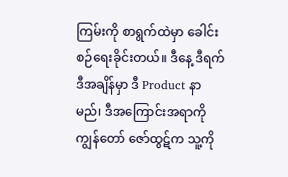ကြမ်းကို စာရွက်ထဲမှာ ခေါင်းစဉ်ရေးခိုင်းတယ်။ ဒီနေ့ ဒီရက် ဒီအချိန်မှာ ဒီ Product နာမည်၊ ဒီအကြောင်းအရာကို ကျွန်တော် ဇော်ထွဋ်က သူ့ကို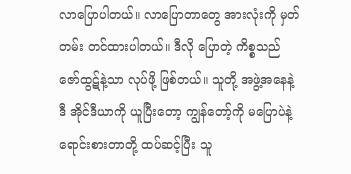လာပြောပါတယ်။ လာပြောတာတွေ အားလုံးကို မှတ်တမ်း တင်ထားပါတယ်။ ဒီလို ပြောတဲ့ ကိစ္စသည် ဇော်ထွဋ်နဲ့သာ လုပ်ဖို့ ဖြစ်တယ်။ သူတို့ အဖွဲ့အနေနဲ့ ဒီ အိုင်ဒီယာကို ယူပြီးတော့ ကျွန်တော့်ကို မပြောပဲနဲ့ ရောင်းစားတာတို့ ထပ်ဆင့်ပြီး သူ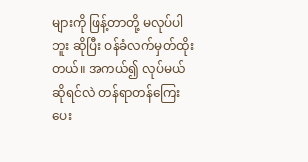များကို ဖြန့်တာတို့ မလုပ်ပါဘူး ဆိုပြီး ဝန်ခံလက်မှတ်ထိုးတယ်။ အကယ်၍ လုပ်မယ်ဆိုရင်လဲ တန်ရာတန်ကြေး ပေး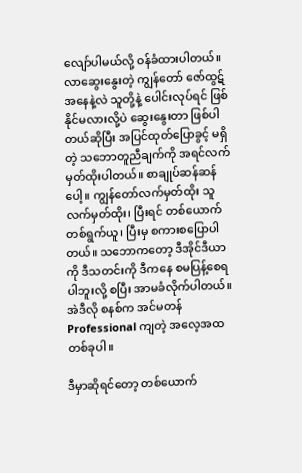လျော်ပါမယ်လို့ ဝန်ခံထားပါတယ်။ လာဆွေးနွေးတဲ့ ကျွန်တော် ဇော်ထွဋ် အနေနဲ့လဲ သူတို့နဲ့ ပေါင်းလုပ်ရင် ဖြစ်နိုင်မလားလို့ပဲ ဆွေးနွေးတာ ဖြစ်ပါတယ်ဆိုပြီး အပြင်ထုတ်ပြောခွင့် မရှိတဲ့ သဘောတူညီချက်ကို အရင်လက်မှတ်ထိုးပါတယ်။ စာချုပ်ဆန်ဆန်ပေါ့။ ကျွန်တော်လက်မှတ်ထိုး သူလက်မှတ်ထိုး၊ ပြီးရင် တစ်ယောက်တစ်ရွက်ယူ၊ ပြီးမှ စကားစပြောပါတယ်။ သဘောကတော့ ဒီအိုင်ဒီယာကို ဒီသတင်းကို ဒီကနေ စမပြန့်စေရပါဘူးလို့ စပြီး အာမခံလိုက်ပါတယ်။ အဲဒီလို စနစ်က အင်မတန် Professional ကျတဲ့ အလေ့အထတစ်ခုပါ။

ဒီမှာဆိုရင်တော့ တစ်ယောက်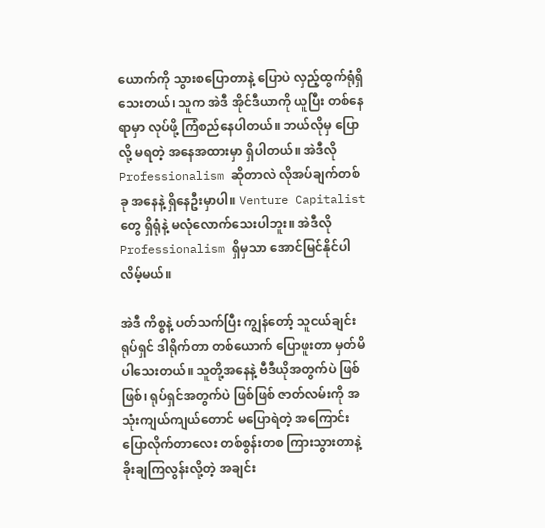ယောက်ကို သွားစပြောတာနဲ့ ပြောပဲ လှည့်ထွက်ရုံရှိသေးတယ်၊ သူက အဲဒီ အိုင်ဒီယာကို ယူပြီး တစ်နေရာမှာ လုပ်ဖို့ ကြံစည်နေပါတယ်။ ဘယ်လိုမှ ပြောလို့ မရတဲ့ အနေအထားမှာ ရှိပါတယ်။ အဲဒီလို Professionalism ဆိုတာလဲ လိုအပ်ချက်တစ်ခု အနေနဲ့ ရှိနေဦးမှာပါ။ Venture Capitalist တွေ ရှိရုံနဲ့ မလုံလောက်သေးပါဘူး။ အဲဒီလို Professionalism ရှိမှသာ အောင်မြင်နိုင်ပါလိမ့်မယ်။

အဲဒီ ကိစ္စနဲ့ ပတ်သက်ပြီး ကျွန်တော့် သူငယ်ချင်း ရုပ်ရှင် ဒါရိုက်တာ တစ်ယောက် ပြောဖူးတာ မှတ်မိပါသေးတယ်။ သူတို့အနေနဲ့ ဗီဒီယိုအတွက်ပဲ ဖြစ်ဖြစ်၊ ရုပ်ရှင်အတွက်ပဲ ဖြစ်ဖြစ် ဇာတ်လမ်းကို အသုံးကျယ်ကျယ်တောင် မပြောရဲတဲ့ အကြောင်း ပြောလိုက်တာလေး တစ်စွန်းတစ ကြားသွားတာနဲ့ ခိုးချကြလွန်းလို့တဲ့ အချင်း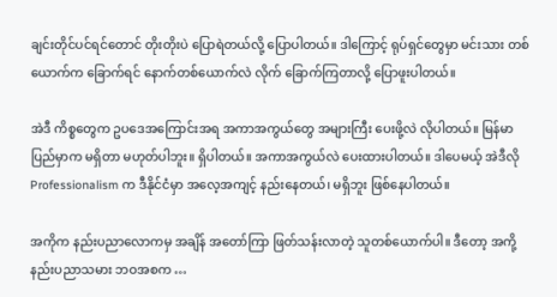ချင်းတိုင်ပင်ရင်တောင် တိုးတိုးပဲ ပြောရဲတယ်လို့ ပြောပါတယ်။ ဒါကြောင့် ရုပ်ရှင်တွေမှာ မင်းသား တစ်ယောက်က ခြောက်ရင် နောက်တစ်ယောက်လဲ လိုက် ခြောက်ကြတာလို့ ပြောဖူးပါတယ်။

အဲဒီ ကိစ္စတွေက ဥပဒေအကြောင်းအရ အကာအကွယ်တွေ အများကြီး ပေးဖို့လဲ လိုပါတယ်။ မြန်မာပြည်မှာက မရှိတာ မဟုတ်ပါဘူး။ ရှိပါတယ်။ အကာအကွယ်လဲ ပေးထားပါတယ်။ ဒါပေမယ့် အဲဒီလို Professionalism က ဒီနိုင်ငံမှာ အလေ့အကျင့် နည်းနေတယ်၊ မရှိဘူး ဖြစ်နေပါတယ်။

အကိုက နည်းပညာလောကမှ အချိန် အတော်ကြာ ဖြတ်သန်းလာတဲ့ သူတစ်ယောက်ပါ။ ဒီတော့ အကို့ နည်းပညာသမား ဘဝအစက …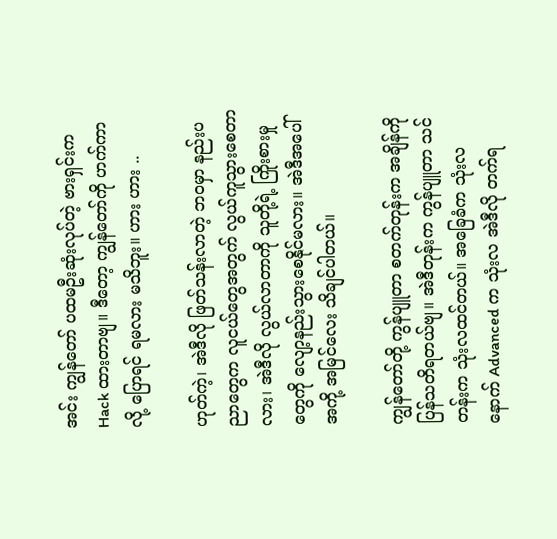အင်း ကျွန်တော် ပထမဦးဆုံးလုပ်တဲ့ ဗားရှင်းက Hack ထားတာဗျ။ ဒီတော့ ကျွန်တော်ကို ဟက်ကာလို့ ပြောရင် ရမလား မသိဘူး။ ဟား ဟား ..

ဟုတ်ကဲ့၊ အဲဒီလို ဖြတ်သန်းလာတဲ့ ဘဝမှာ နည်းပညာတွေက လူငယ်တွေအတွက် လွယ်ကူသွားစေတာလား၊ အဲဒီလို လွယ်လာတာကို သူတို့ရဲ့ ကြိုးစားမှုတွေကို လျော့နည်းသွားစေနိုင်မလား။ အဲဒီအပေါ် အကို့ အမြင်လေး သိချင်ပါတယ်။

ကျွန်တော်တို့ ကွန်ပျူတာ စတက်တုန်းက အချိန်ကို ပြန်သတိရတယ်ဗျ။ အဲဒီတုန်းက ကွန်ပျူတာ သင်တန်းက သုံးလထင်တယ်။ အခြေခံက သုံးလ နောက် Advanced က သုံးလ အဲဒီလို တက်ရ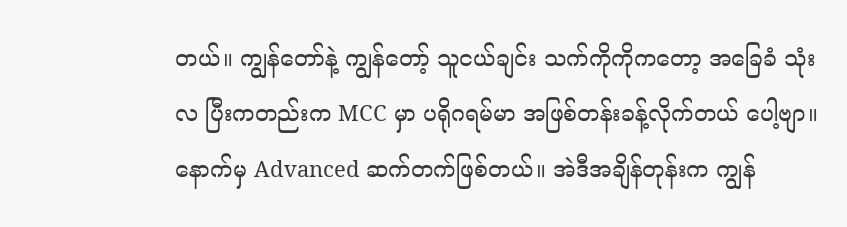တယ်။ ကျွန်တော်နဲ့ ကျွန်တော့် သူငယ်ချင်း သက်ကိုကိုကတော့ အခြေခံ သုံးလ ပြီးကတည်းက MCC မှာ ပရိုဂရမ်မာ အဖြစ်တန်းခန့်လိုက်တယ် ပေါ့ဗျာ။ နောက်မှ Advanced ဆက်တက်ဖြစ်တယ်။ အဲဒီအချိန်တုန်းက ကျွန်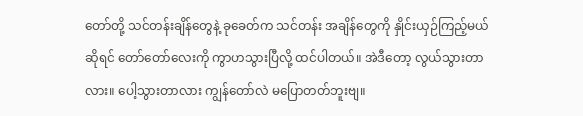တော်တို့ သင်တန်းချိန်တွေနဲ့ ခုခေတ်က သင်တန်း အချိန်တွေကို နှိုင်းယှဉ်ကြည့်မယ် ဆိုရင် တော်တော်လေးကို ကွာဟသွားပြီလို့ ထင်ပါတယ်။ အဲဒီတော့ လွယ်သွားတာလား။ ပေါ့သွားတာလား ကျွန်တော်လဲ မပြောတတ်ဘူးဗျ။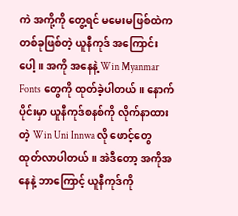ကဲ အကို့ကို တွေ့ရင် မမေးမဖြစ်ထဲက တစ်ခုဖြစ်တဲ့ ယူနီကုဒ် အကြောင်းပေါ့။ အကို အနေနဲ့ Win Myanmar Fonts တွေကို ထုတ်ခဲ့ပါတယ်။ နောက်ပိုင်းမှာ ယူနီကုဒ်စနစ်ကို လိုက်နာထားတဲ့ Win Uni Innwa လို ဖောင့်တွေ ထုတ်လာပါတယ်။ အဲဒီတော့ အကိုအနေနဲ့ ဘာကြောင့် ယူနီကုဒ်ကို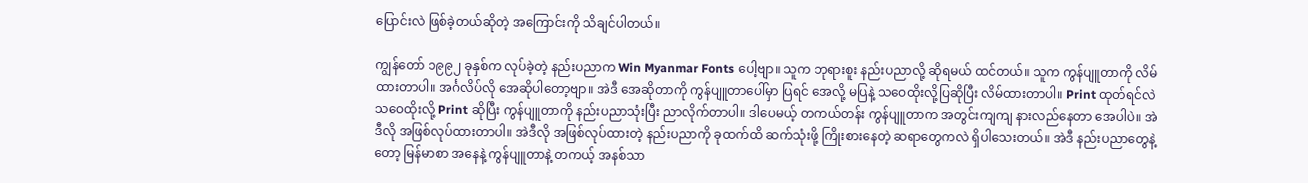ပြောင်းလဲ ဖြစ်ခဲ့တယ်ဆိုတဲ့ အကြောင်းကို သိချင်ပါတယ်။

ကျွန်တော် ၁၉၉၂ ခုနှစ်က လုပ်ခဲ့တဲ့ နည်းပညာက Win Myanmar Fonts ပေါ့ဗျာ။ သူက ဘုရားစူး နည်းပညာလို့ ဆိုရမယ် ထင်တယ်။ သူက ကွန်ပျူတာကို လိမ်ထားတာပါ။ အင်္ဂလိပ်လို အေဆိုပါတော့ဗျာ။ အဲဒီ အေဆိုတာကို ကွန်ပျူတာပေါ်မှာ ပြရင် အေလို့ မပြနဲ့ သဝေထိုးလို့ပြဆိုပြီး လိမ်ထားတာပါ။ Print ထုတ်ရင်လဲ သဝေထိုးလို့ Print ဆိုပြီး ကွန်ပျူတာကို နည်းပညာသုံးပြီး ညာလိုက်တာပါ။ ဒါပေမယ့် တကယ်တန်း ကွန်ပျူတာက အတွင်းကျကျ နားလည်နေတာ အေပါပဲ။ အဲဒီလို အဖြစ်လုပ်ထားတာပါ။ အဲဒီလို အဖြစ်လုပ်ထားတဲ့ နည်းပညာကို ခုထက်ထိ ဆက်သုံးဖို့ ကြိုးစားနေတဲ့ ဆရာတွေကလဲ ရှိပါသေးတယ်။ အဲဒီ နည်းပညာတွေနဲ့တော့ မြန်မာစာ အနေနဲ့ ကွန်ပျူတာနဲ့ တကယ့် အနစ်သာ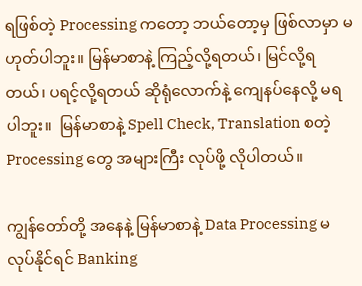ရဖြစ်တဲ့ Processing ကတော့ ဘယ်တော့မှ ဖြစ်လာမှာ မဟုတ်ပါဘူး။ မြန်မာစာနဲ့ ကြည့်လို့ရတယ်၊ မြင်လို့ရတယ်၊ ပရင့်လို့ရတယ် ဆိုရုံလောက်နဲ့ ကျေနပ်နေလို့ မရပါဘူး။  မြန်မာစာနဲ့ Spell Check, Translation စတဲ့ Processing တွေ အများကြီး လုပ်ဖို့ လိုပါတယ်။

ကျွန်တော်တို့ အနေနဲ့ မြန်မာစာနဲ့ Data Processing မလုပ်နိုင်ရင် Banking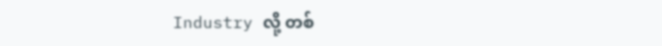Industry လို့ တစ်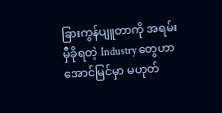ခြားကွန်ပျူတာကို အရမ်း မှီခိုရတဲ့ Industry တွေဟာ အောင်မြင်မှာ မဟုတ်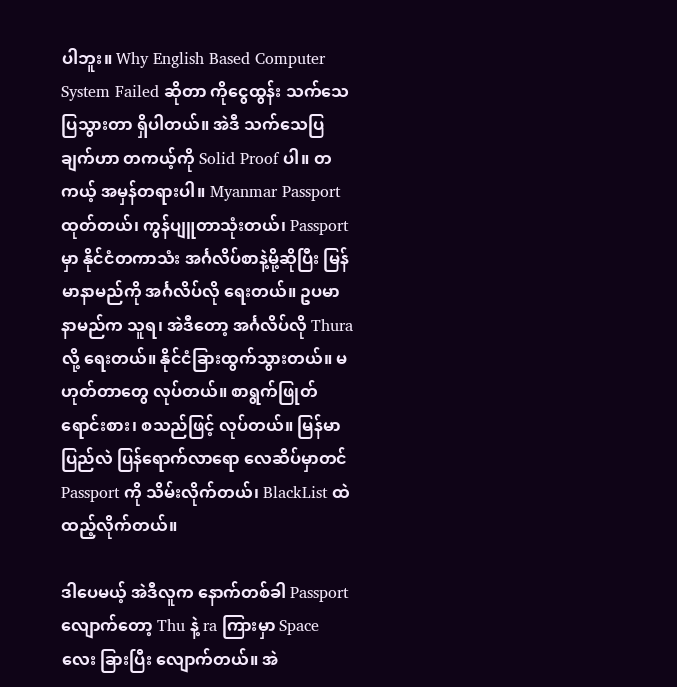ပါဘူး။ Why English Based Computer System Failed ဆိုတာ ကိုငွေထွန်း သက်သေပြသွားတာ ရှိပါတယ်။ အဲဒီ သက်သေပြချက်ဟာ တကယ့်ကို Solid Proof ပါ။ တကယ့် အမှန်တရားပါ။ Myanmar Passport ထုတ်တယ်၊ ကွန်ပျူတာသုံးတယ်၊ Passport မှာ နိုင်ငံတကာသံး အင်္ဂလိပ်စာနဲ့မို့ဆိုပြီး မြန်မာနာမည်ကို အင်္ဂလိပ်လို ရေးတယ်။ ဥပမာ နာမည်က သူရ၊ အဲဒီတော့ အင်္ဂလိပ်လို Thura လို့ ရေးတယ်။ နိုင်ငံခြားထွက်သွားတယ်။ မဟုတ်တာတွေ လုပ်တယ်။ စာရွက်ဖြုတ်ရောင်းစား၊ စသည်ဖြင့် လုပ်တယ်။ မြန်မာပြည်လဲ ပြန်ရောက်လာရော လေဆိပ်မှာတင် Passport ကို သိမ်းလိုက်တယ်၊ BlackList ထဲ ထည့်လိုက်တယ်။

ဒါပေမယ့် အဲဒီလူက နောက်တစ်ခါ Passport လျောက်တော့ Thu နဲ့ ra ကြားမှာ Space လေး ခြားပြီး လျောက်တယ်။ အဲ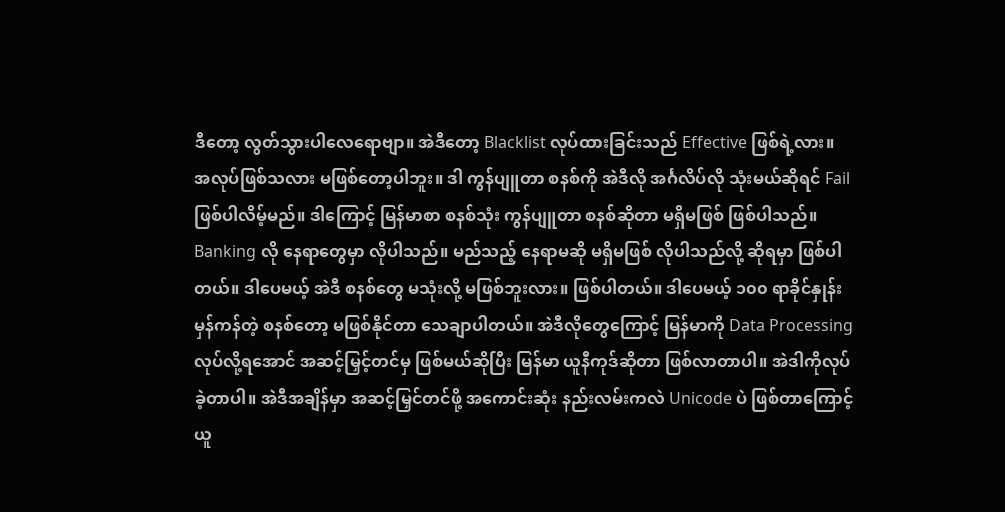ဒီတော့ လွတ်သွားပါလေရောဗျာ။ အဲဒီတော့ Blacklist လုပ်ထားခြင်းသည် Effective ဖြစ်ရဲ့လား။ အလုပ်ဖြစ်သလား မဖြစ်တော့ပါဘူး။ ဒါ ကွန်ပျူတာ စနစ်ကို အဲဒီလို အင်္ဂလိပ်လို သုံးမယ်ဆိုရင် Fail ဖြစ်ပါလိမ့်မည်။ ဒါကြောင့် မြန်မာစာ စနစ်သုံး ကွန်ပျူတာ စနစ်ဆိုတာ မရှိမဖြစ် ဖြစ်ပါသည်။ Banking လို နေရာတွေမှာ လိုပါသည်။ မည်သည့် နေရာမဆို မရှိမဖြစ် လိုပါသည်လို့ ဆိုရမှာ ဖြစ်ပါတယ်။ ဒါပေမယ့် အဲဒီ စနစ်တွေ မသုံးလို့ မဖြစ်ဘူးလား။ ဖြစ်ပါတယ်။ ဒါပေမယ့် ၁၀၀ ရာခိုင်နှုန်းမှန်ကန်တဲ့ စနစ်တော့ မဖြစ်နိုင်တာ သေချာပါတယ်။ အဲဒီလိုတွေကြောင့် မြန်မာကို Data Processing လုပ်လို့ရအောင် အဆင့်မြှင့်တင်မှ ဖြစ်မယ်ဆိုပြီး မြန်မာ ယူနီကုဒ်ဆိုတာ ဖြစ်လာတာပါ။ အဲဒါကိုလုပ်ခဲ့တာပါ။ အဲဒီအချိန်မှာ အဆင့်မြှင်တင်ဖို့ အကောင်းဆုံး နည်းလမ်းကလဲ Unicode ပဲ ဖြစ်တာကြောင့် ယူ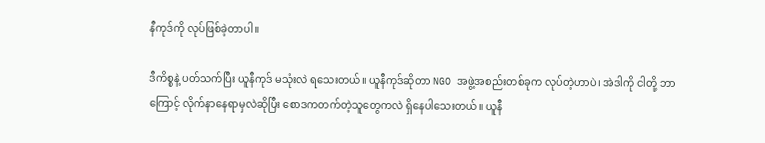နီကုဒ်ကို လုပ်ဖြစ်ခဲ့တာပါ။

ဒီကိစ္စနဲ့ ပတ်သက်ပြီး ယူနီကုဒ် မသုံးလဲ ရသေးတယ်။ ယူနီကုဒ်ဆိုတာ NGO အဖွဲ့အစည်းတစ်ခုက လုပ်တဲ့ဟာပဲ၊ အဲဒါကို ငါတို့ ဘာကြောင့် လိုက်နာနေရာမှလဲဆိုပြီး စောဒကတက်တဲ့သူတွေကလဲ ရှိနေပါသေးတယ်။ ယူနီ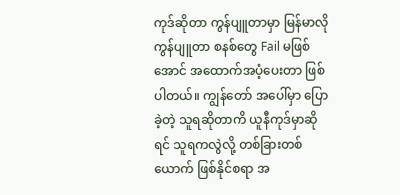ကုဒ်ဆိုတာ ကွန်ပျူတာမှာ မြန်မာလိုကွန်ပျူတာ စနစ်တွေ Fail မဖြစ်အောင် အထောက်အပံ့ပေးတာ ဖြစ်ပါတယ်။ ကျွန်တော် အပေါ်မှာ ပြောခဲ့တဲ့ သူရဆိုတာကိ ယူနီကုဒ်မှာဆိုရင် သူရကလွဲလို့ တစ်ခြားတစ်ယောက် ဖြစ်နိုင်စရာ အ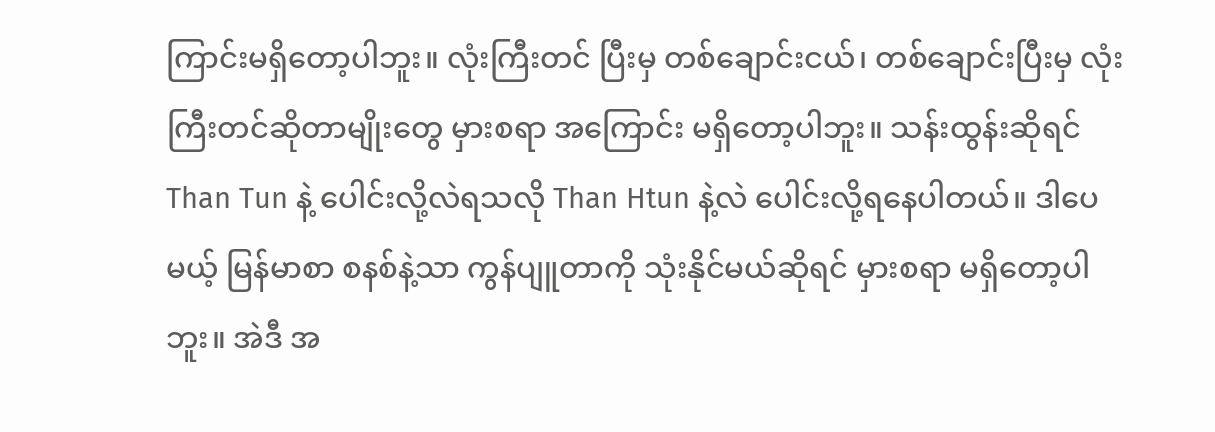ကြာင်းမရှိတော့ပါဘူး။ လုံးကြီးတင် ပြီးမှ တစ်ချောင်းငယ်၊ တစ်ချောင်းပြီးမှ လုံးကြီးတင်ဆိုတာမျိုးတွေ မှားစရာ အကြောင်း မရှိတော့ပါဘူး။ သန်းထွန်းဆိုရင် Than Tun နဲ့ ပေါင်းလို့လဲရသလို Than Htun နဲ့လဲ ပေါင်းလို့ရနေပါတယ်။ ဒါပေမယ့် မြန်မာစာ စနစ်နဲ့သာ ကွန်ပျူတာကို သုံးနိုင်မယ်ဆိုရင် မှားစရာ မရှိတော့ပါဘူး။ အဲဒီ အ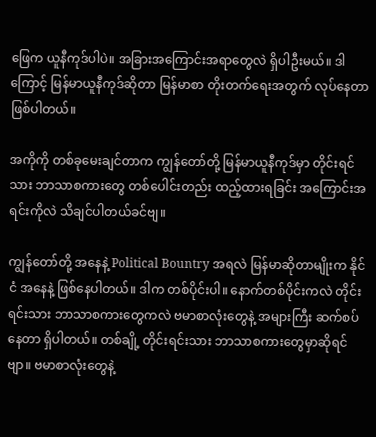ဖြေက ယူနီကုဒ်ပါပဲ။ အခြားအကြောင်းအရာတွေလဲ ရှိပါဦးမယ်။ ဒါကြောင့် မြန်မာယူနီကုဒ်ဆိုတာ မြန်မာစာ တိုးတက်ရေးအတွက် လုပ်နေတာ ဖြစ်ပါတယ်။

အကိုကို တစ်ခုမေးချင်တာက ကျွန်တော်တို့ မြန်မာယူနီကုဒ်မှာ တိုင်းရင်သား ဘာသာစကားတွေ တစ်ပေါင်းတည်း ထည့်ထားရခြင်း အကြောင်းအရင်းကိုလဲ သိချင်ပါတယ်ခင်ဗျ။

ကျွန်တော်တို့ အနေနဲ့ Political Bountry အရလဲ မြန်မာဆိုတာမျိုးက နိုင်ငံ အနေနဲ့ ဖြစ်နေပါတယ်။ ဒါက တစ်ပိုင်းပါ။ နောက်တစ်ပိုင်းကလဲ တိုင်းရင်းသား ဘာသာစကားတွေကလဲ ဗမာစာလုံးတွေနဲ့ အများကြီး ဆက်စပ်နေတာ ရှိပါတယ်။ တစ်ချို့ တိုင်းရင်းသား ဘာသာစကားတွေမှာဆိုရင်ဗျာ။ ဗမာစာလုံးတွေနဲ့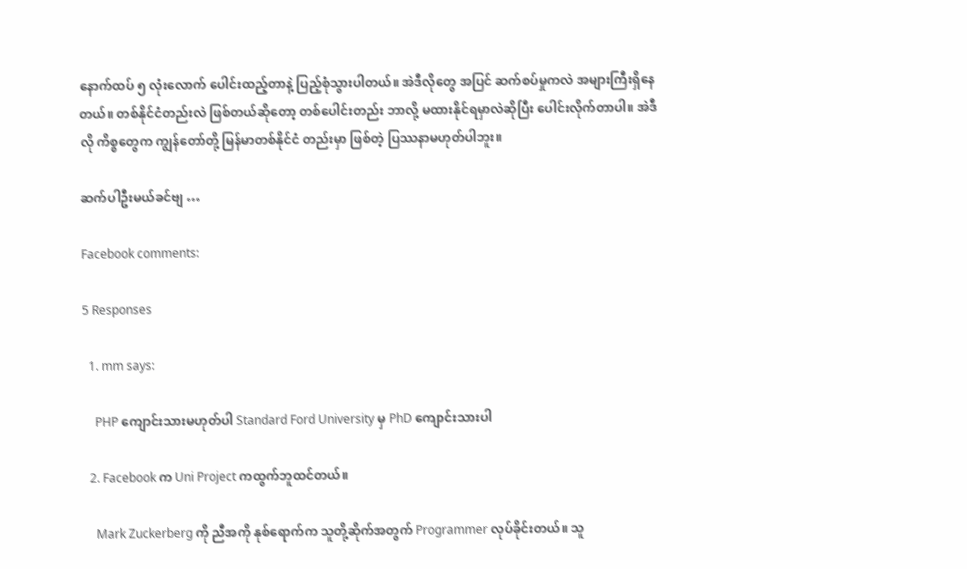နောက်ထပ် ၅ လုံးလောက် ပေါင်းထည့်တာနဲ့ ပြည့်စုံသွားပါတယ်။ အဲဒီလိုတွေ အပြင် ဆက်စပ်မှုကလဲ အများကြီးရှိနေတယ်။ တစ်နိုင်ငံတည်းလဲ ဖြစ်တယ်ဆိုတော့ တစ်ပေါင်းတည်း ဘာလို့ မထားနိုင်ရမှာလဲဆိုပြီး ပေါင်းလိုက်တာပါ။ အဲဒီလို ကိစ္စတွေက ကျွန်တော်တို့ မြန်မာတစ်နိုင်ငံ တည်းမှာ ဖြစ်တဲ့ ပြဿနာမဟုတ်ပါဘူး။

ဆက်ပါဦးမယ်ခင်ဗျ …

Facebook comments:

5 Responses

  1. mm says:

    PHP ကျောင်းသားမဟုတ်ပါ Standard Ford University မှ PhD ကျောင်းသားပါ

  2. Facebook က Uni Project ကထွက်ဘူထင်တယ်။

    Mark Zuckerberg ကို ညီအကို နုစ်ရောက်က သူတို့ဆိုက်အတွက် Programmer လုပ်ခိုင်းတယ်။ သူ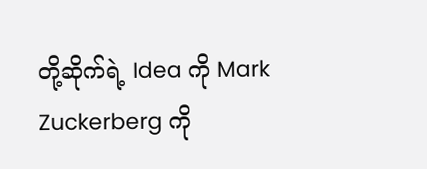တို့ဆိုက်ရဲ့ Idea ကို Mark Zuckerberg ကို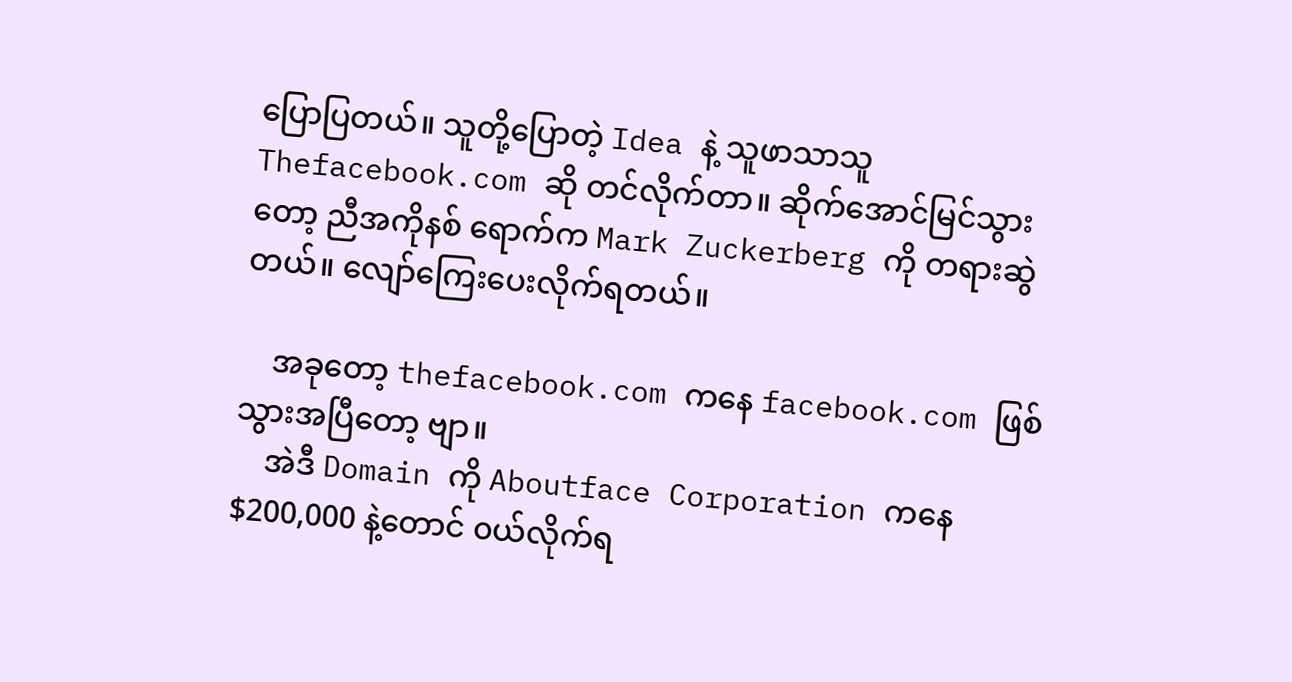ပြောပြတယ်။ သူတို့ပြောတဲ့ Idea နဲ့ သူဖာသာသူ Thefacebook.com ဆို တင်လိုက်တာ။ ဆိုက်အောင်မြင်သွားတော့ ညီအကိုနစ် ရောက်က Mark Zuckerberg ကို တရားဆွဲတယ်။ လျော်ကြေးပေးလိုက်ရတယ်။

    အခုတော့ thefacebook.com ကနေ facebook.com ဖြစ်သွားအပြီတော့ ဗျာ။
    အဲဒီ Domain ကို Aboutface Corporation ကနေ $200,000 နဲ့တောင် ၀ယ်လိုက်ရ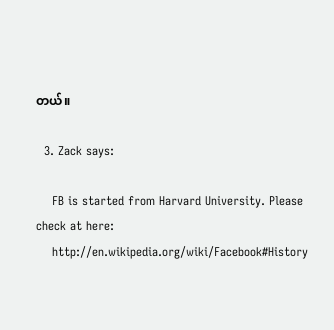တယ်။

  3. Zack says:

    FB is started from Harvard University. Please check at here:
    http://en.wikipedia.org/wiki/Facebook#History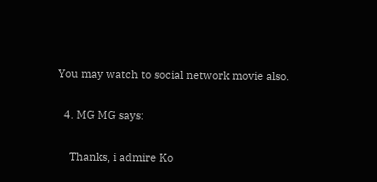You may watch to social network movie also.

  4. MG MG says:

    Thanks, i admire Ko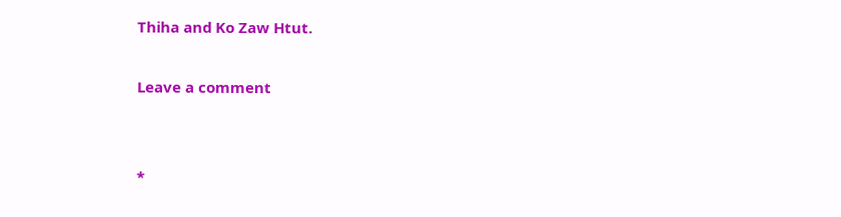Thiha and Ko Zaw Htut.

Leave a comment


*